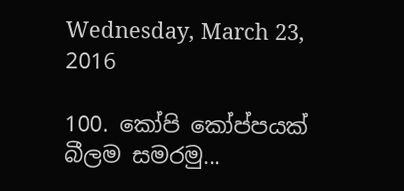Wednesday, March 23, 2016

100. කෝපි කෝප්පයක් බීලම සමරමු...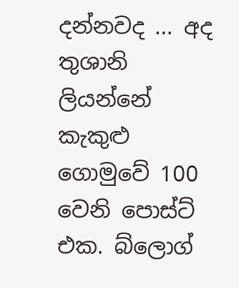දන්නවද ... අද තුශානි ලියන්නේ කැකුළු ගොමුවේ 100 වෙනි පොස්ට් එක. බ්ලොග්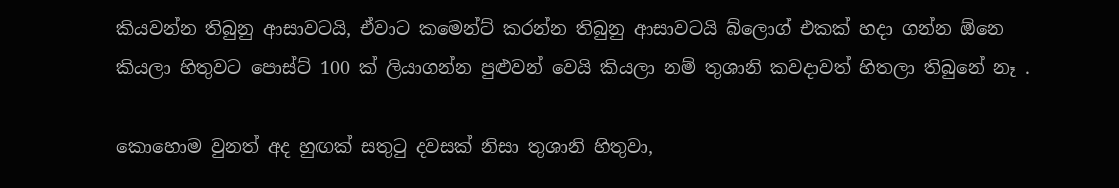කියවන්න තිබුනු ආසාවටයි, ඒවාට කමෙන්ට් කරන්න තිබුනු ආසාවටයි බ්ලොග් එකක් හදා ගන්න ඕනෙ කියලා හිතුවට පොස්ට් 100 ක් ලියාගන්න පුළුවන් වෙයි කියලා නම් තුශානි කවදාවත් හිතලා තිබුනේ නෑ .

කොහොම වුනත් අද හුඟක් සතුටු දවසක් නිසා තුශානි හිතුවා,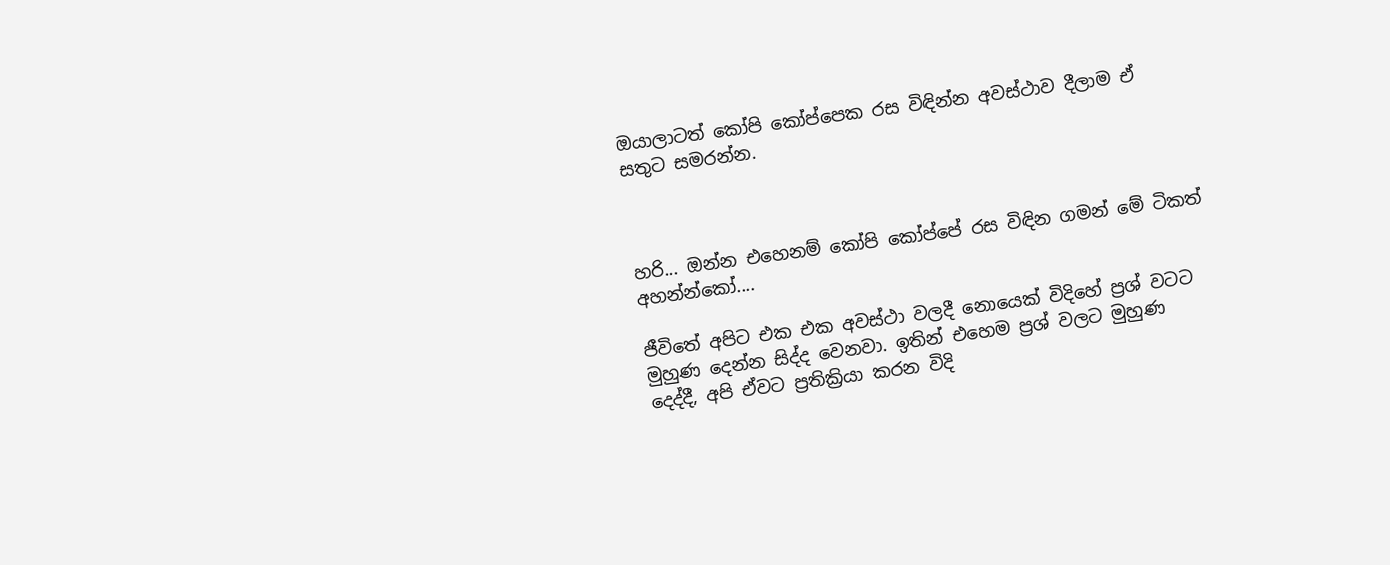ඔයාලාටත් කෝපි කෝප්පෙක රස විඳින්න අවස්ථාව දීලාම ඒ සතුට සමරන්න.



හරි... ඔන්න එහෙනම් කෝපි කෝප්පේ රස විඳින ගමන් මේ ටිකත් අහන්න්කෝ....

ජීවිතේ අපිට එක එක අවස්ථා වලදී නොයෙක් විදිහේ ප්‍රශ් වටට මුහුණ දෙන්න සිද්ද වෙනවා. ඉතින් එහෙම ප්‍රශ් වලට මුහුණ දෙද්දී, අපි ඒවට ප්‍රතික්‍රියා කරන විදි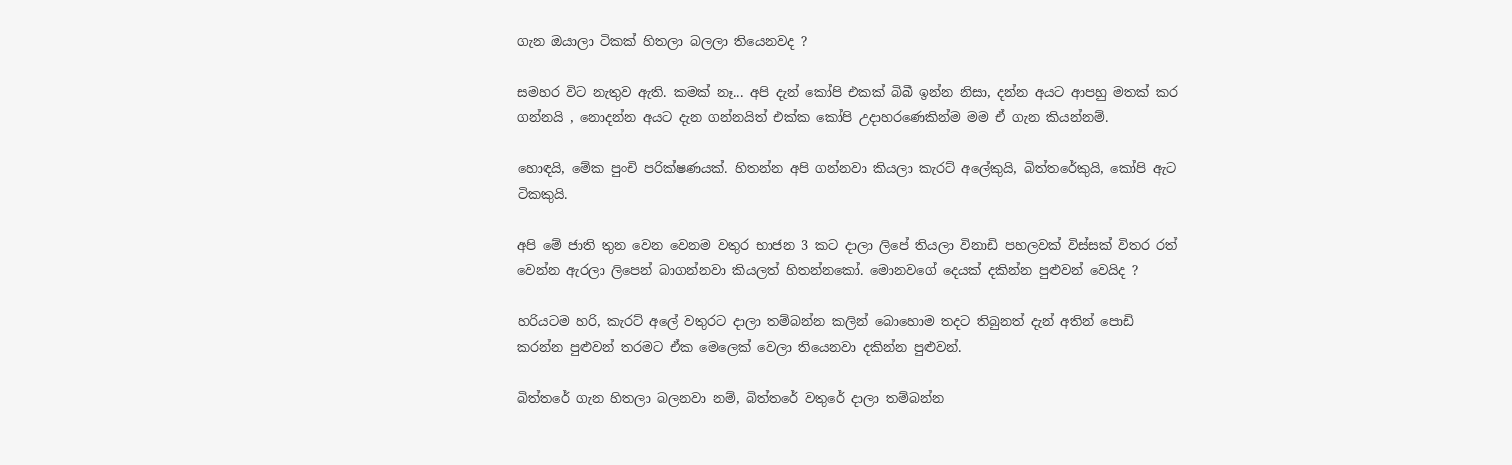ගැන ඔයාලා ටිකක් හිතලා බලලා තියෙනවද ?

සමහර විට නැතුව ඇති. කමක් නෑ... අපි දැන් කෝපි එකක් බිබී ඉන්න නිසා, දන්න අයට ආපහු මතක් කර ගන්නයි , නොදන්න අයට දැන ගන්නයිත් එක්ක කෝපි උදාහරණෙකින්ම මම ඒ ගැන කියන්නම්.

හොඳයි, මේක පුංචි පරික්ෂණයක්. හිතන්න අපි ගන්නවා කියලා කැරට් අලේකුයි, බිත්තරේකුයි, කෝපි ඇට ටිකකුයි.

අපි මේ ජාති තුන වෙන වෙනම වතුර භාජන 3 කට දාලා ලිපේ තියලා විනාඩි පහලවක් විස්සක් විතර රත් වෙන්න ඇරලා ලිපෙන් බාගන්නවා කියලත් හිතන්නකෝ. මොනවගේ දෙයක් දකින්න පුළුවන් වෙයිද ?

හරියටම හරි, කැරට් අලේ වතුරට දාලා තම්බන්න කලින් බොහොම තදට තිබුනත් දැන් අතින් පොඩි කරන්න පුළුවන් තරමට ඒක මෙලෙක් වෙලා තියෙනවා දකින්න පුළුවන්.

බිත්තරේ ගැන හිතලා බලනවා නම්, බිත්තරේ වතුරේ දාලා තම්බන්න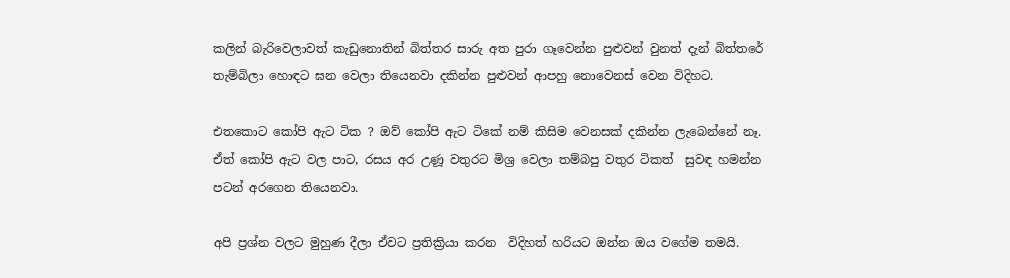කලින් බැරිවෙලාවත් කැඩුනොතින් බිත්තර සාරු අත පුරා ගෑවෙන්න පුළුවන් වුනත් දැන් බිත්තරේ තැම්බිලා හොඳට ඝන වෙලා තියෙනවා දකින්න පුළුවන් ආපහු නොවෙනස් වෙන විදිහට.

එතකොට කෝපි ඇට ටික ? ඔව් කෝපි ඇට ටිකේ නම් කිසිම වෙනසක් දකින්න ලැබෙන්නේ නෑ. ඒත් කෝපි ඇට වල පාට, රසය අර උණූ වතුරට මිශ්‍ර වෙලා තම්බපු වතුර ටිකත්  සුවඳ හමන්න පටන් අරගෙන තියෙනවා.

අපි ප්‍රශ්න වලට මුහුණ දීලා ඒවට ප්‍රතික්‍රියා කරන  විදිහත් හරියට ඔන්න ඔය වගේම තමයි.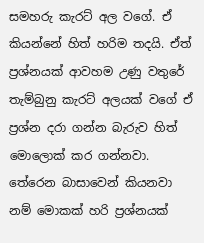සමහරු කැරට් අල වගේ. ඒ කියන්නේ හිත් හරිම තදයි. ඒත් ප්‍රශ්නයක් ආවහම උණු වතුරේ තැම්බුනු කැරට් අලයක් වගේ ඒ ප්‍රශ්න දරා ගන්න බැරුව හිත් මොලොක් කර ගන්නවා. තේරෙන බාසාවෙන් කියනවා  නම් මොකක් හරි ප්‍රශ්නයක්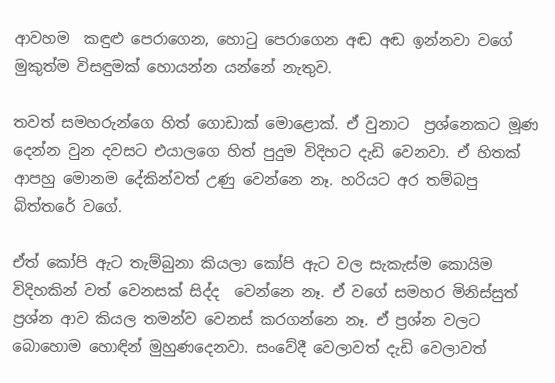ආවහම  කඳුළු පෙරාගෙන, හොටු පෙරාගෙන අඬ අඬ ඉන්නවා වගේ  මුකුත්ම විසඳුමක් හොයන්න යන්නේ නැතුව.

තවත් සමහරුන්ගෙ හිත් ගොඩාක් මොළොක්. ඒ වුනාට  ප්‍රශ්නෙකට මූණ දෙන්න වුන දවසට එයාලගෙ හිත් පුදුම විදිහට දැඩි වෙනවා. ඒ හිතක් ආපහු මොනම දේකින්වත් උණු වෙන්නෙ නෑ. හරියට අර තම්බපු බිත්තරේ වගේ.

ඒත් කෝපි ඇට තැම්බුනා කියලා කෝපි ඇට වල සැකැස්ම කොයිම විදිහකින් වත් වෙනසක් සිද්ද  වෙන්නෙ නෑ. ඒ වගේ සමහර මිනිස්සුත් ප්‍රශ්න ආව කියල තමන්ව වෙනස් කරගන්නෙ නෑ. ඒ ප්‍රශ්න වලට බොහොම හොඳින් මුහුණදෙනවා. සංවේදී වෙලාවත් දැඩි වෙලාවත්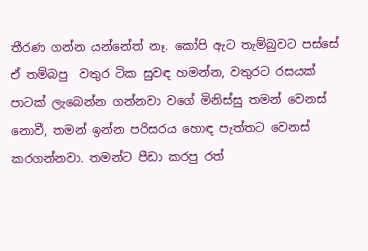තීරණ ගන්න යන්නේත් නෑ. කෝපි ඇට තැම්බුවට පස්සේ ඒ තම්බපු  වතුර ටික සුවඳ හමන්න, වතුරට රසයක් පාටක් ලැබෙන්න ගන්නවා වගේ මිනිස්සු තමන් වෙනස් නොවී, තමන් ඉන්න පරිසරය හොඳ පැත්තට වෙනස් කරගන්නවා. තමන්ට පීඩා කරපු රත්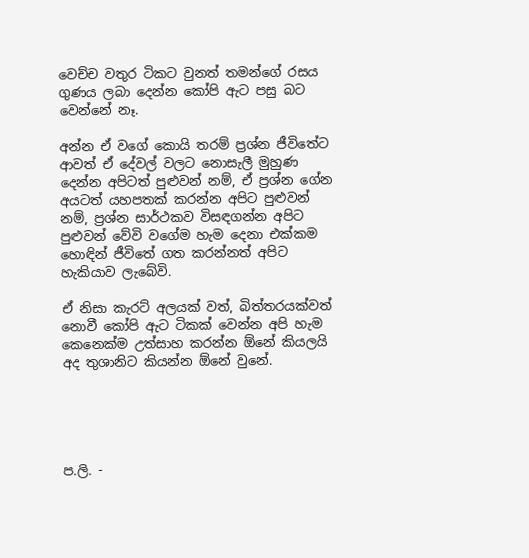වෙච්ච වතුර ටිකට වුනත් තමන්ගේ රසය ගුණය ලබා දෙන්න කෝපි ඇට පසු බට වෙන්නේ නෑ.

අන්න ඒ වගේ කොයි තරම් ප්‍රශ්න ජීවිතේට ආවත් ඒ දේවල් වලට නොසැලී මුහුණ දෙන්න අපිටත් පුළුවන් නම්, ඒ ප්‍රශ්න ගේන අයටත් යහපතක් කරන්න අපිට පුළුවන් නම්, ප්‍රශ්න සාර්ථකව විසඳගන්න අපිට පුළුවන් වේවි වගේම හැම දෙනා එක්කම හොඳින් ජීවිතේ ගත කරන්නත් අපිට හැකියාව ලැබේවි.

ඒ නිසා කැරට් අලයක් වත්, බිත්තරයක්වත් නොවී කෝපි ඇට ටිකක් වෙන්න අපි හැම කෙනෙක්ම උත්සාහ කරන්න ඕනේ කියලයි අද තුශානිට කියන්න ඕනේ වුනේ.





ප.ලි. -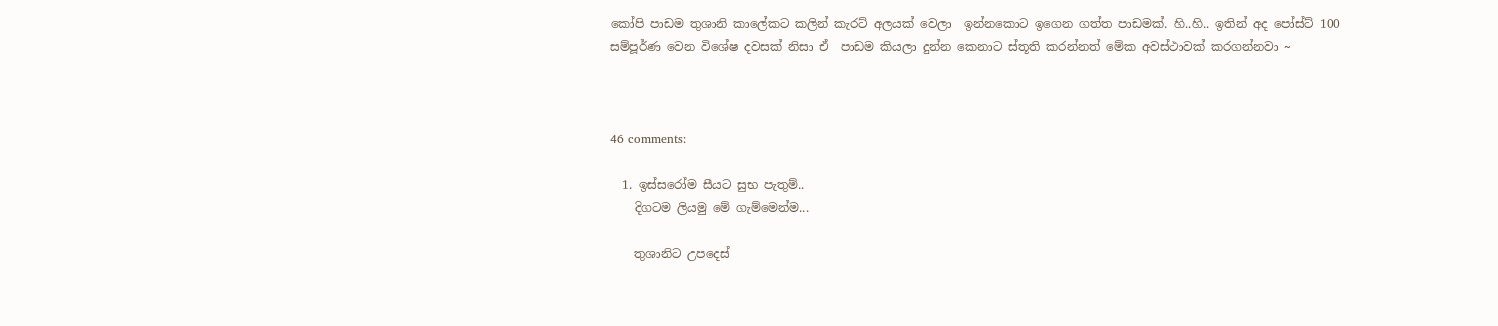කෝපි පාඩම තුශානි කාලේකට කලින් කැරට් අලයක් වෙලා  ඉන්නකොට ඉගෙන ගත්ත පාඩමක්. හි..හි.. ඉතින් අද පෝස්ට් 100 සම්පූර්ණ වෙන විශේෂ දවසක් නිසා ඒ  පාඩම කියලා දුන්න කෙනාට ස්තූති කරන්නත් මේක අවස්ථාවක් කරගන්නවා ~



46 comments:

  1. ඉස්සරෝම සීයට සුභ පැතුම්..
    දිගටම ලියමු මේ ගැම්මෙන්ම...

    තුශානිට උපදෙස්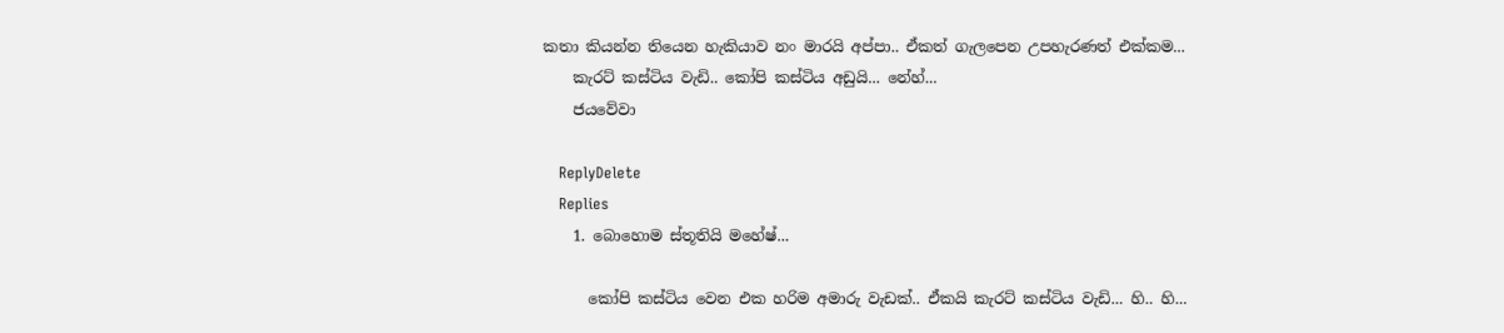කතා කියන්න තියෙන හැකියාව නං මාරයි අප්පා.. ඒකත් ගැලපෙන උපහැරණත් එක්කම...
    කැරට් කස්ටිය වැඩි.. කෝපි කස්ටිය අඩුයි... නේහ්...
    ජයවේවා

    ReplyDelete
    Replies
    1. බොහොම ස්තූතියි මහේෂ්...

      කෝපි කස්ටිය වෙන එක හරිම අමාරු වැඩක්.. ඒකයි කැරට් කස්ටිය වැඩි... හි.. හි...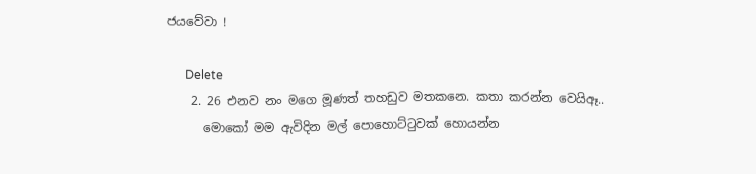ජයවේවා !

      Delete
    2. 26 එනව නං මගෙ මූණත් තහඩුව මතකනෙ. කතා කරන්න වෙයිඈ..
      මොකෝ මම ඇවිදින මල් පොහොට්ටුවක් හොයන්න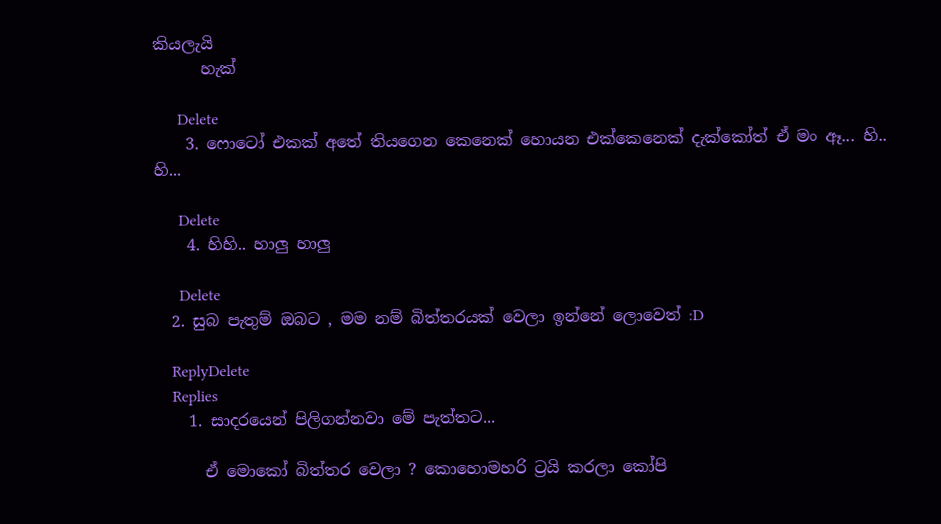කියලැයි
      හැක්

      Delete
    3. ෆොටෝ එකක් අතේ තියගෙන කෙනෙක් හොයන එක්කෙනෙක් දැක්කෝත් ඒ මං ඈ... හි.. හි...

      Delete
    4. හිහි.. හාලු හාලු

      Delete
  2. සුබ පැතුම් ඔබට , මම නම් බිත්තරයක් වෙලා ඉන්නේ ලොවෙත් :D

    ReplyDelete
    Replies
    1. සාදරයෙන් පිලිගන්නවා මේ පැත්තට...

      ඒ මොකෝ බිත්තර වෙලා ? කොහොමහරි ට්‍රයි කරලා කෝපි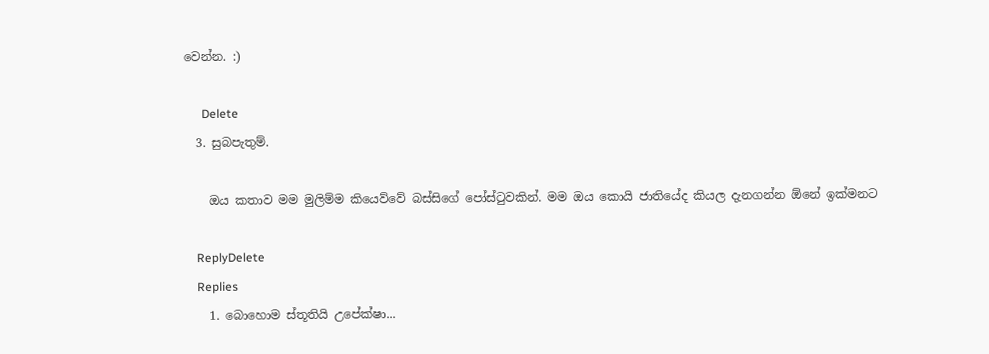වෙන්න. :)

      Delete
  3. සුබපැතුම්.

    ඔය කතාව මම මුලිම්ම කියෙව්වේ බස්සිගේ පෝස්ටුවකින්. මම ඔය කොයි ජාතියේද කියල දැනගන්න ඕනේ ඉක්මනට

    ReplyDelete
    Replies
    1. බොහොම ස්තූතියි උපේක්ෂා...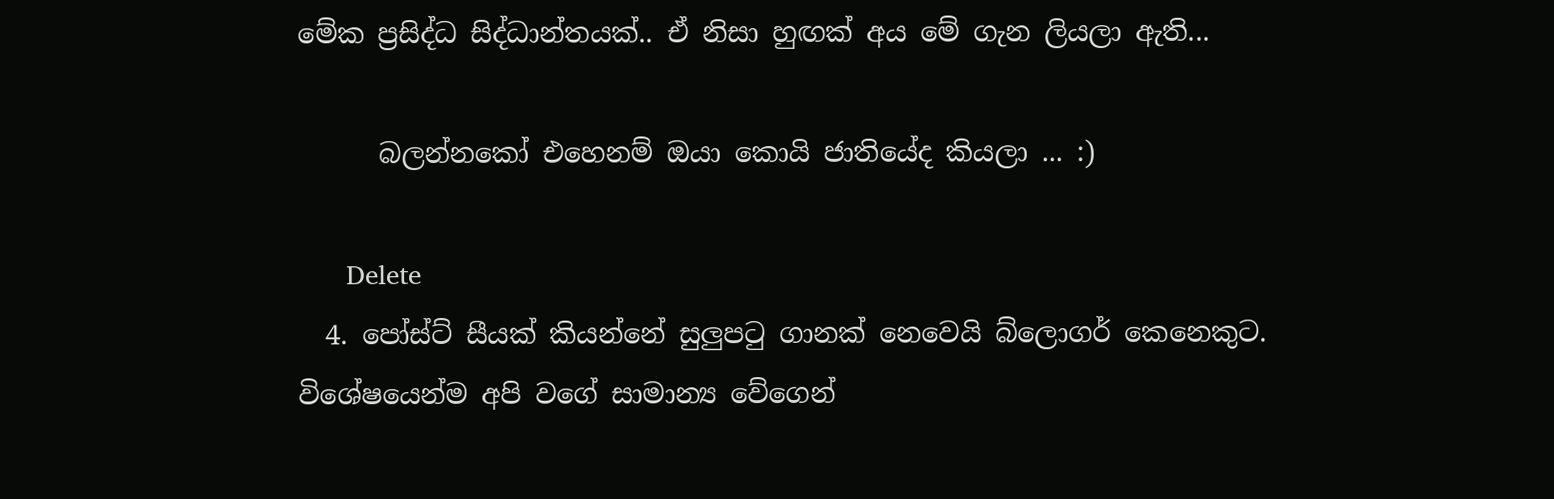මේක ප්‍රසිද්ධ සිද්ධාන්තයක්.. ඒ නිසා හුඟක් අය මේ ගැන ලියලා ඇති...

      බලන්නකෝ එහෙනම් ඔයා කොයි ජාතියේද කියලා ... :)

      Delete
  4. පෝස්ට් සීයක් කියන්නේ සුලුප‍ටු ගානක් නෙවෙයි බ්ලොගර් කෙනෙකුට. විශේෂයෙන්ම අපි වගේ සාමාන්‍ය වේගෙන්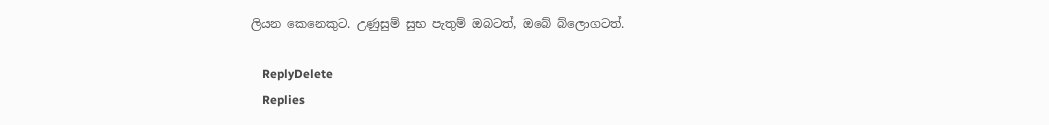ලියන කෙනෙකුට. උණුසුම් සුභ පැතුම් ඔබටත්, ඔබේ බ්ලොගටත්.

    ReplyDelete
    Replies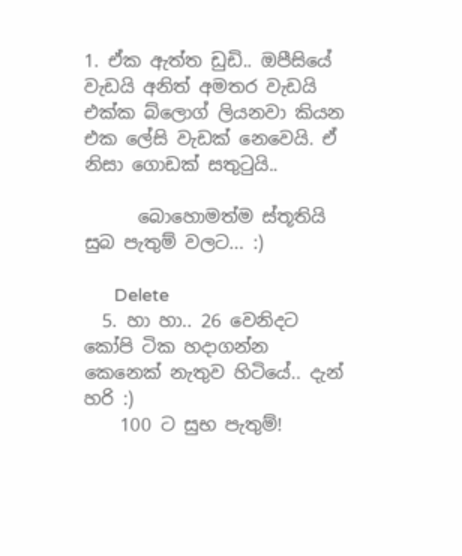1. ඒක ඇත්ත ඩුඩි.. ඔපීසියේ වැඩයි අනිත් අමතර වැඩයි එක්ක බ්ලොග් ලියනවා කියන එක ලේසි වැඩක් නෙවෙයි. ඒ නිසා ගොඩක් සතුටුයි..

      බොහොමත්ම ස්තූතියි සුබ පැතුම් වලට... :)

      Delete
  5. හා හා.. 26 වෙනිදට කෝපි ටික හදාගන්න කෙනෙක් නැතුව හිටියේ.. දැන් හරි :)
    100 ට සුභ පැතුම්!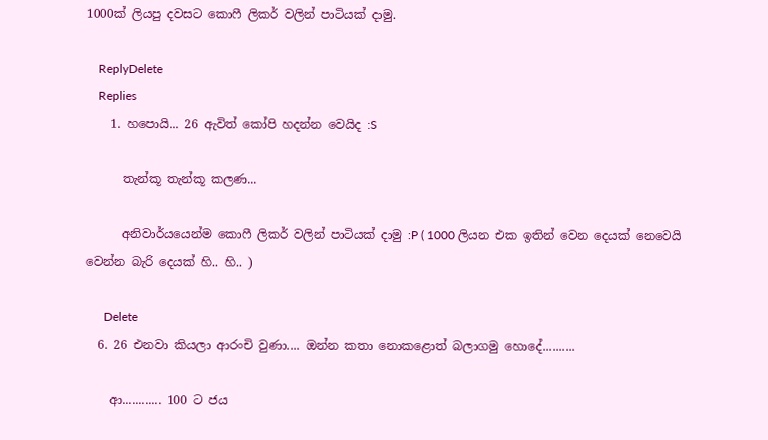1000ක් ලියපු දවසට කොෆී ලිකර් වලින් පාටියක් දාමු.

    ReplyDelete
    Replies
    1. හපොයි... 26 ඇවිත් කෝපි හදන්න වෙයිද :S

      තැන්කූ තැන්කූ කලණ...

      අනිවාර්යයෙන්ම කොෆී ලිකර් වලින් පාටියක් දාමු :P ( 1000 ලියන එක ඉතින් වෙන දෙයක් නෙවෙයි වෙන්න බැරි දෙයක් හි.. හි.. )

      Delete
  6. 26 එනවා කියලා ආරංචි වුණා.... ඔන්න කතා නොකළොත් බලාගමු හොදේ..........

    ආ............ 100 ට ජය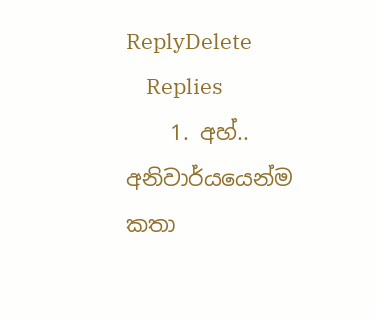ReplyDelete
    Replies
    1. අහ්.. අනිවාර්යයෙන්ම කතා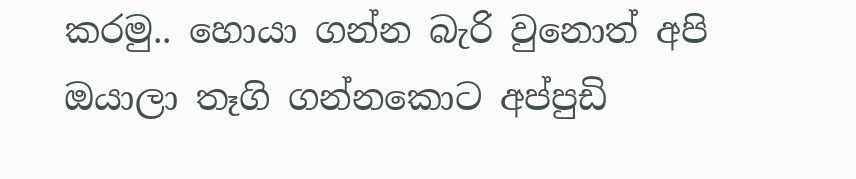කරමු.. හොයා ගන්න බැරි වුනොත් අපි ඔයාලා තෑගි ගන්නකොට අප්පුඩි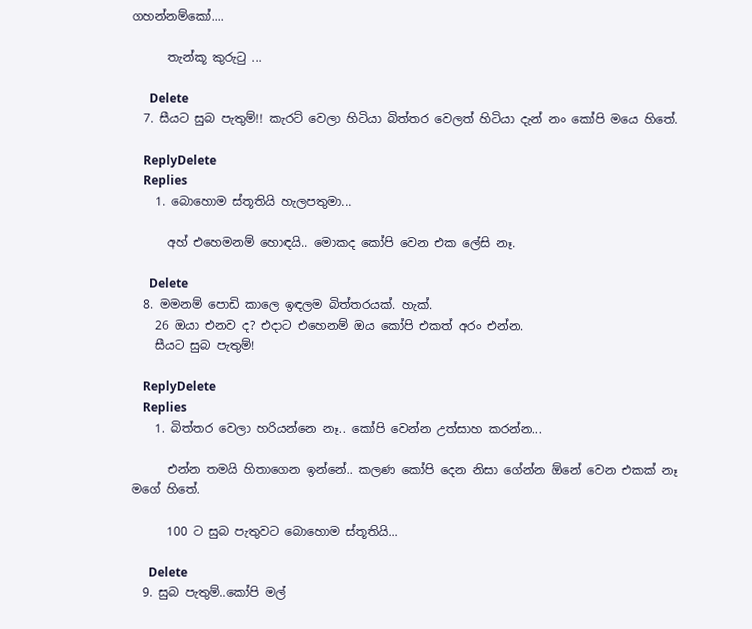ගහන්නම්කෝ....

      තැන්කූ කුරුටු ...

      Delete
  7. සීයට සුබ පැතුම්!! කැරට් වෙලා හිටියා බිත්තර වෙලත් හිටියා දැන් නං කෝපි මයෙ හිතේ.

    ReplyDelete
    Replies
    1. බොහොම ස්තූතියි හැලපතුමා...

      අහ් එහෙමනම් හොඳයි.. මොකද කෝපි වෙන එක ලේසි නෑ.

      Delete
  8. මමනම් පොඩි කාලෙ ඉඳලම බිත්තරයක්. හැක්.
    26 ඔයා එනව ද? එදාට එහෙනම් ඔය කෝපි එකත් අරං එන්න.
    සීයට සුබ පැතුම්!

    ReplyDelete
    Replies
    1. බිත්තර වෙලා හරියන්නෙ නෑ.. කෝපි වෙන්න උත්සාහ කරන්න...

      එන්න තමයි හිතාගෙන ඉන්නේ.. කලණ කෝපි දෙන නිසා ගේන්න ඕනේ වෙන එකක් නෑ මගේ හිතේ.

      100 ට සුබ පැතුවට බොහොම ස්තූතියි...

      Delete
  9. සුබ පැතුම්..කෝපි මල්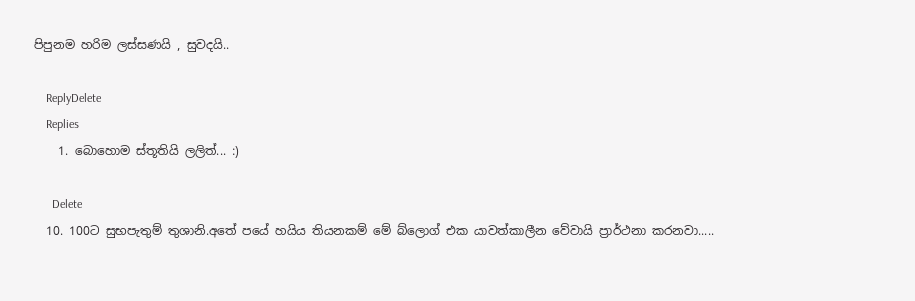පිපුනම හරිම ලස්සණයි , සුවදයි..

    ReplyDelete
    Replies
    1. බොහොම ස්තූතියි ලලිත්... :)

      Delete
  10. 100ට සුභපැතුම් තුශානි.අතේ පයේ හයිය තියනකම් මේ බ්ලොග් එක යාවත්කාලීන වේවායි ප්‍රාර්ථනා කරනවා.....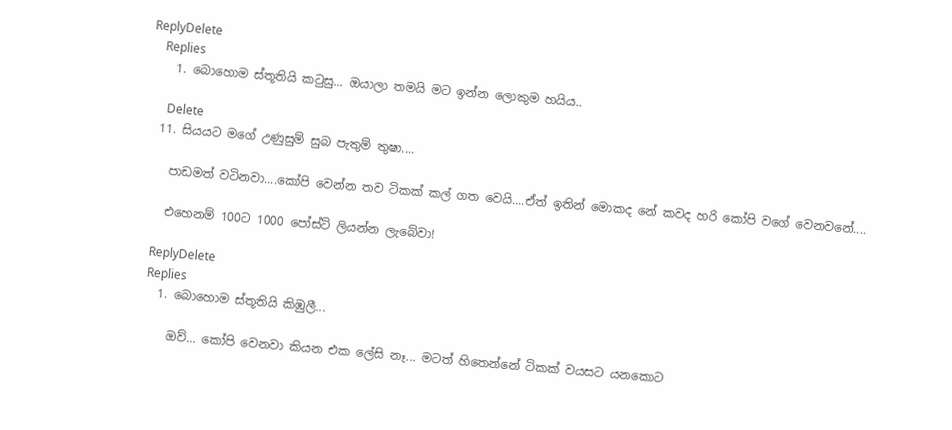ReplyDelete
    Replies
    1. බොහොම ස්තූතියි කටුසු... ඔයාලා තමයි මට ඉන්න ලොකුම හයිය..

      Delete
  11. සියයට මගේ උණුසුම් සුබ පැතුම් තුෂා....

    පාඩමත් වටිනවා....කෝපි වෙන්න තව ටිකක් කල් ගත වෙයි....ඒත් ඉතින් මොකද නේ කවද හරි කෝපි වගේ වෙනවනේ....

    එහෙනම් 100ට 1000 පෝස්ට් ලියන්න ලැබේවා!

    ReplyDelete
    Replies
    1. බොහොම ස්තූතියි කිඹුලී...

      ඔව්... කෝපි වෙනවා කියන එක ලේසි නෑ... මටත් හිතෙන්නේ ටිකක් වයසට යනකොට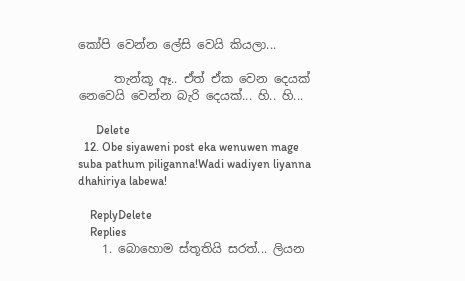කෝපි වෙන්න ලේසි වෙයි කියලා...

      තැන්කූ ඈ.. ඒත් ඒක වෙන දෙයක් නෙවෙයි වෙන්න බැරි දෙයක්... හි.. හි...

      Delete
  12. Obe siyaweni post eka wenuwen mage suba pathum piliganna!Wadi wadiyen liyanna dhahiriya labewa!

    ReplyDelete
    Replies
    1. බොහොම ස්තූතියි සරත්... ලියන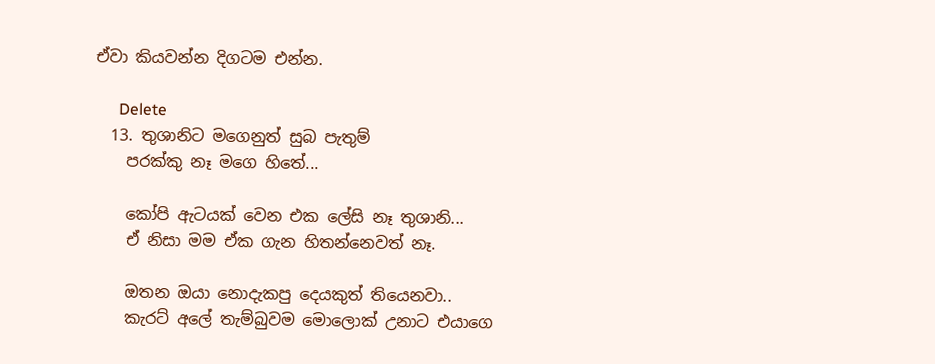ඒවා කියවන්න දිගටම එන්න.

      Delete
  13. තුශානිට මගෙනුත් සුබ පැතුම්
    පරක්කු නෑ මගෙ හිතේ...

    කෝපි ඇටයක් වෙන එක ලේසි නෑ තුශානි...
    ඒ නිසා මම ඒක ගැන හිතන්නෙවත් නෑ.

    ඔතන ඔයා නොදැකපු දෙයකුත් තියෙනවා..
    කැරට් අලේ තැම්බුවම මොලොක් උනාට එයාගෙ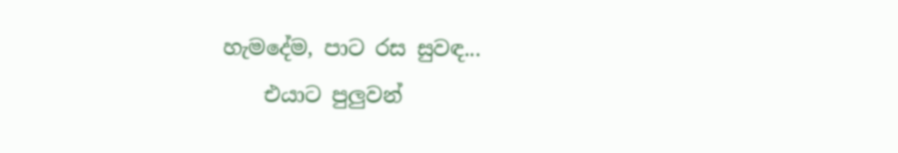හැමදේම, පාට රස සුවඳ...
    එයාට පුලුවන්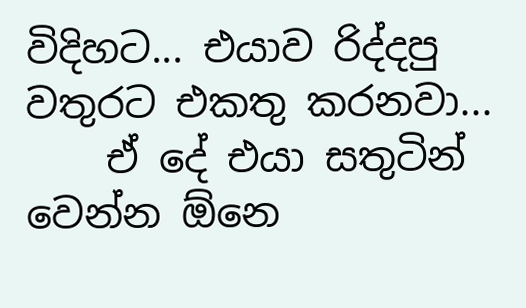විදිහට... එයාව රිද්දපු වතුරට එකතු කරනවා...
    ඒ දේ එයා සතුටින් වෙන්න ඕනෙ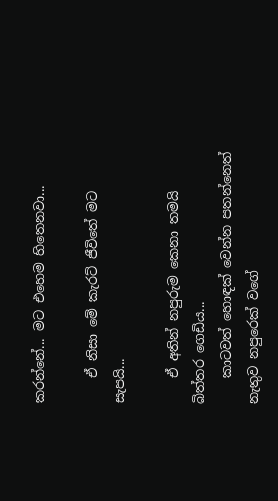කරන්නේ... මට එහෙම හිතෙනවා...

    ඒ නිසා මේ කැරට් ජීවිතේ මට සැපයි...

    ඒ අතින් නපුරුම කෙනා තමයි බිත්තර ගෙඩිය...
    කාටවත් හොඳක් වෙන්න පතන්නෙත් නැතුව නපුරෙක් වගේ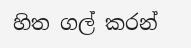හිත ගල් කරන්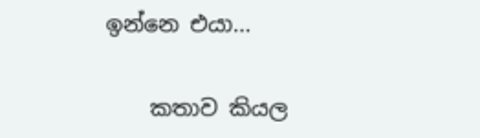ඉන්නෙ එයා...

    කතාව කියල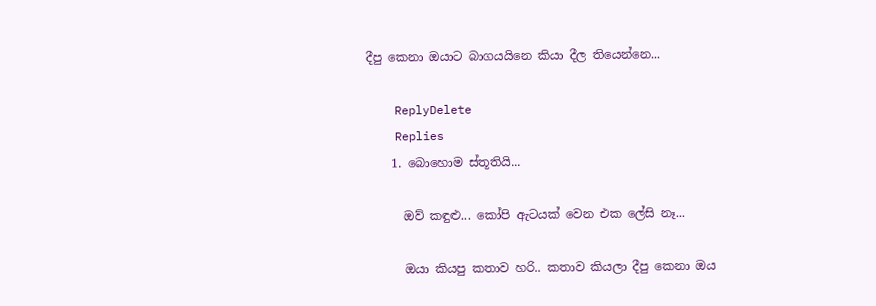දීපු කෙනා ඔයාට බාගයයිනෙ කියා දීල තියෙන්නෙ...

    ReplyDelete
    Replies
    1. බොහොම ස්තූතියි...

      ඔව් කඳුළු... කෝපි ඇටයක් වෙන එක ලේසි නෑ...

      ඔයා කියපු කතාව හරි.. කතාව කියලා දීපු කෙනා ඔය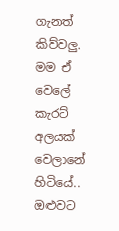ගැනත් කිව්වලු. මම ඒ වෙලේ කැරට් අලයක් වෙලානේ හිටියේ.. ඔළුවට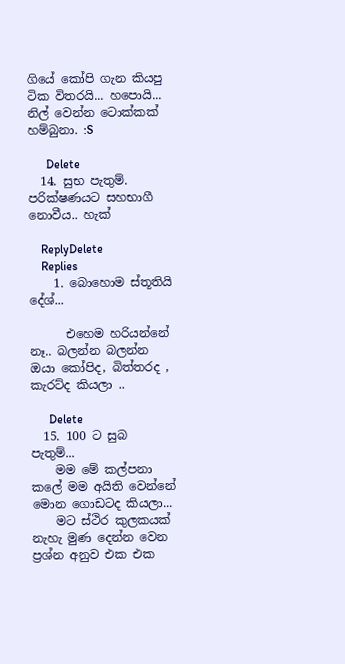ගියේ කෝපි ගැන කියපු ටික විතරයි... හපොයි... නිල් වෙන්න ටොක්කක් හම්බුනා. :S

      Delete
  14. සුභ පැතුම්. පරික්ෂණයට සහභාගී නොවීය.. හැක්

    ReplyDelete
    Replies
    1. බොහොම ස්තූතියි දේශ්...

      එහෙම හරියන්නේ නෑ.. බලන්න බලන්න ඔයා කෝපිද, බිත්තරද , කැරට්ද කියලා ..

      Delete
  15. 100 ට සුබ පැතුම්...
    මම මේ කල්පනා කලේ මම අයිති වෙන්නේ මොන ගොඩටද කියලා...
    මට ස්ථිර කුලකයක් නැහැ මුණ දෙන්න වෙන ප්‍රශ්න අනුව එක එක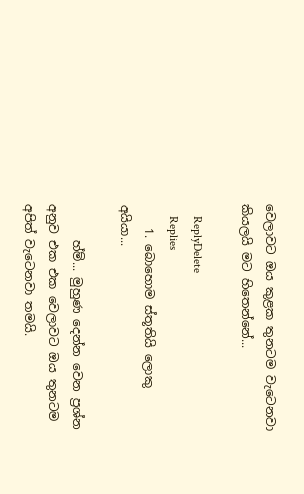වෙලාවට ඔය කුළක තුනටම වැටෙනවා කියලයි මට හිතෙන්නේ...

    ReplyDelete
    Replies
    1. බොහොම ස්තූතියි ලොකු අයියා...

      හ්ම්... මුහුණ දෙන්න වෙන ප්‍රශ්න අනුව එක එක වෙලාවට ඔය තුනටම අපිත් වැටෙනවා තමයි.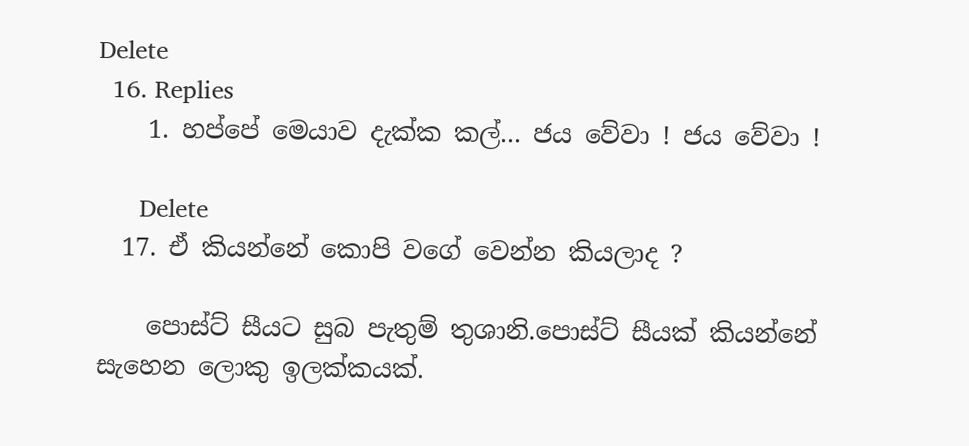Delete
  16. Replies
    1. හප්පේ මෙයාව දැක්ක කල්... ජය වේවා ! ජය වේවා !

      Delete
  17. ඒ කියන්නේ කොපි වගේ වෙන්න කියලාද ?

    පොස්ට් සීයට සුබ පැතුම් තුශානි.පොස්ට් සීයක් කියන්නේ සැහෙන ලොකු ඉලක්කයක්.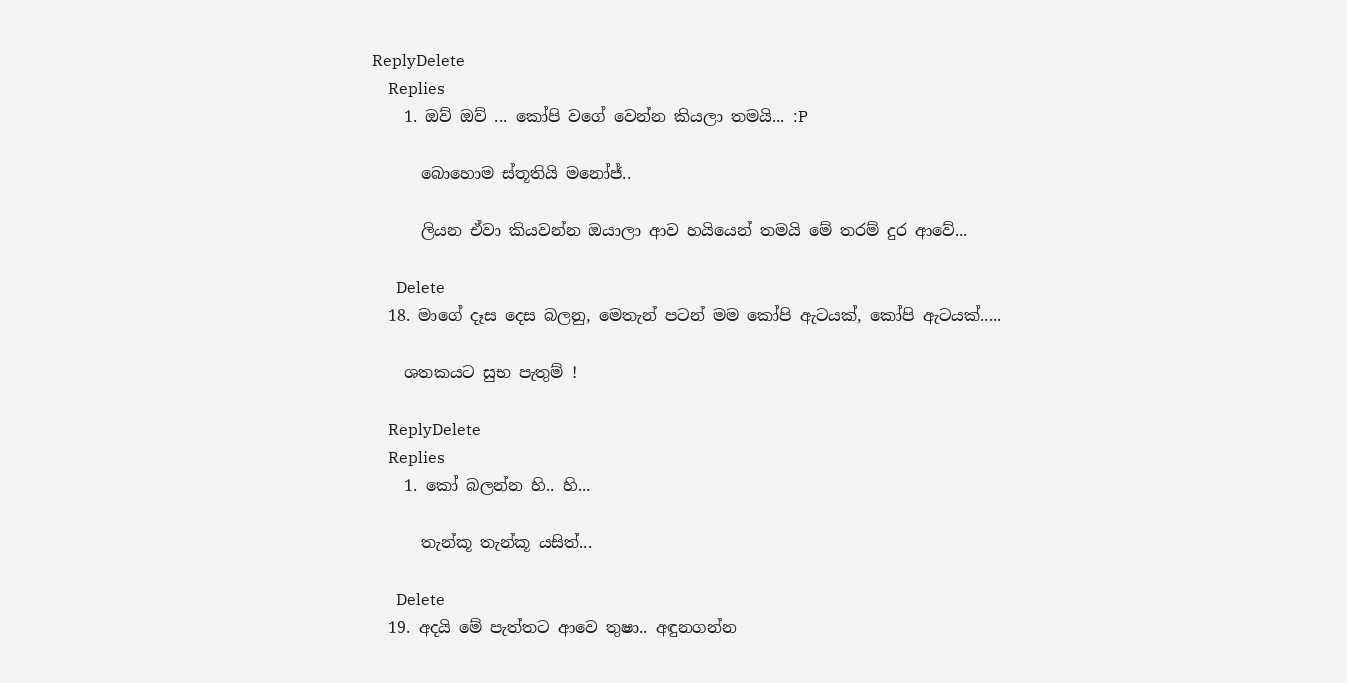ReplyDelete
    Replies
    1. ඔව් ඔව් ... කෝපි වගේ වෙන්න කියලා තමයි... :P

      බොහොම ස්තූතියි මනෝජ්..

      ලියන ඒවා කියවන්න ඔයාලා ආව හයියෙන් තමයි මේ තරම් දුර ආවේ...

      Delete
  18. මාගේ දෑස දෙස බලනු, මෙතැන් පටන් මම කෝපි ඇටයක්, කෝපි ඇටයක්.....

    ශතකයට සුභ පැතුම් !

    ReplyDelete
    Replies
    1. කෝ බලන්න හි.. හි...

      තැන්කූ තැන්කූ යසිත්...

      Delete
  19. අදයි මේ පැත්තට ආවෙ තුෂා.. අඳුනගන්න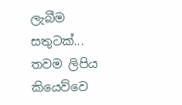ලැබීම සතුටක්... තවම ලිපිය කියෙව්වෙ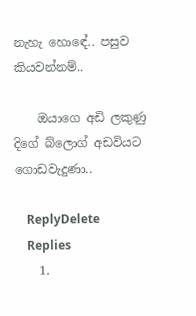නැහැ හොඳේ.. පසුව කියවන්නම්..

    ඔයාගෙ අඩි ලකුණු දිගේ බ්ලොග් අඩවියට ගොඩවැදුණා..

    ReplyDelete
    Replies
    1.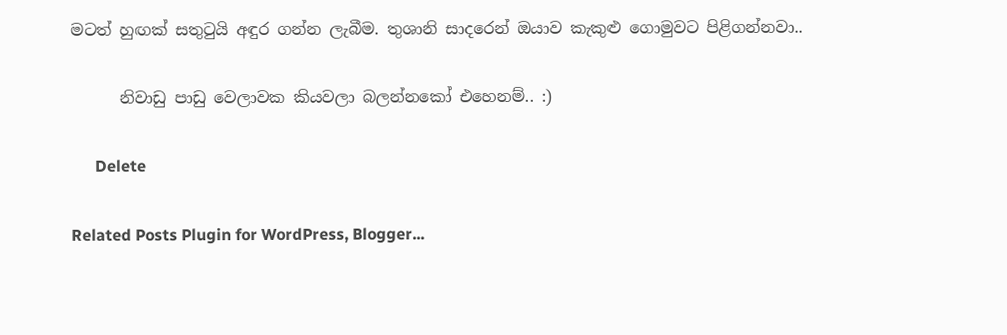මටත් හුඟක් සතුටුයි අඳුර ගන්න ලැබීම. තුශානි සාදරෙන් ඔයාව කැකුළු ගොමුවට පිළිගන්නවා..

      නිවාඩු පාඩු වෙලාවක කියවලා බලන්නකෝ එහෙනම්.. :)

      Delete

Related Posts Plugin for WordPress, Blogger...